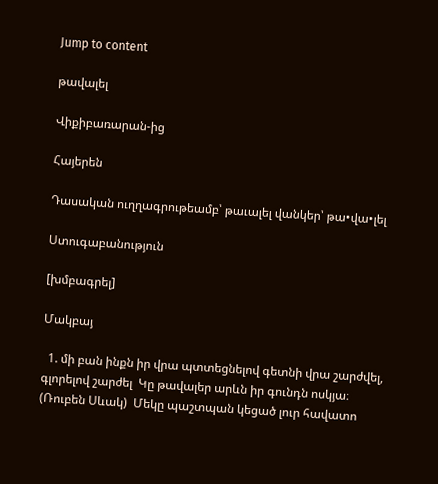Jump to content

թավալել

Վիքիբառարան-ից

Հայերեն

Դասական ուղղագրութեամբ՝ թաւալել վանկեր՝ թա•վա•լել

Ստուգաբանություն

[խմբագրել]

Մակբայ

  1. մի բան ինքն իր վրա պտտեցնելով գետնի վրա շարժվել, գլորելով շարժել  Կը թավալեր արևն իր գունդն ոսկյա։ (Ռուբեն Սևակ)  Մեկը պաշտպան կեցած լուր հավատո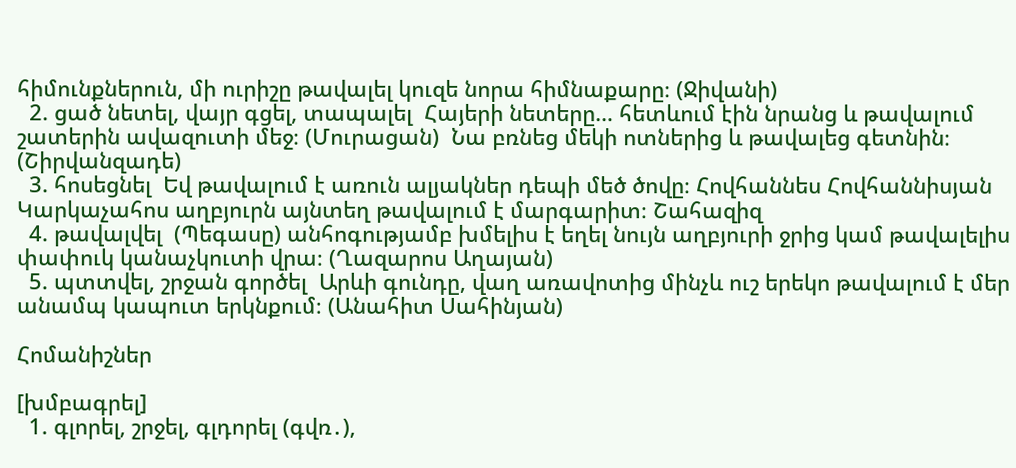հիմունքներուն, մի ուրիշը թավալել կուզե նորա հիմնաքարը։ (Ջիվանի)
  2. ցած նետել, վայր գցել, տապալել  Հայերի նետերը… հետևում էին նրանց և թավալում շատերին ավազուտի մեջ։ (Մուրացան)  Նա բռնեց մեկի ոտներից և թավալեց գետնին։ (Շիրվանզադե)
  3. հոսեցնել  Եվ թավալում է առուն ալյակներ դեպի մեծ ծովը։ Հովհաննես Հովհաննիսյան  Կարկաչահոս աղբյուրն այնտեղ թավալում է մարգարիտ։ Շահազիզ
  4. թավալվել  (Պեգասը) անհոգությամբ խմելիս է եղել նույն աղբյուրի ջրից կամ թավալելիս փափուկ կանաչկուտի վրա։ (Ղազարոս Աղայան)
  5. պտտվել, շրջան գործել  Արևի գունդը, վաղ առավոտից մինչև ուշ երեկո թավալում է մեր անամպ կապուտ երկնքում։ (Անահիտ Սահինյան)

Հոմանիշներ

[խմբագրել]
  1. գլորել, շրջել, գլդորել (գվռ․),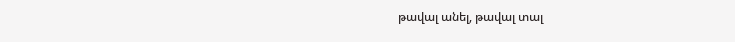թավալ անել, թավալ տալ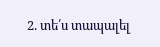2. տե՛ս տապալել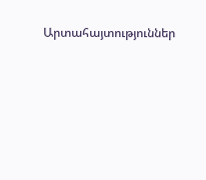Արտահայտություններ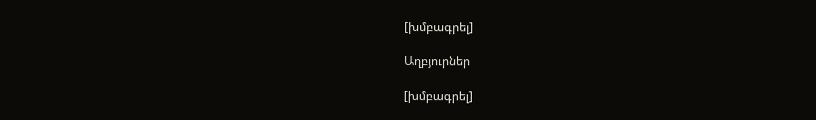[խմբագրել]

Աղբյուրներ

[խմբագրել]